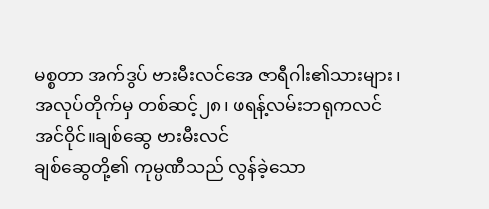မစ္စတာ အက်ဒွပ် ဗားမီးလင်အေ ဇာရီဂါး၏သားများ၊ အလုပ်တိုက်မှ တစ်ဆင့်၂၈၊ ဖရန့်လမ်းဘရုကလင် အင်ဝိုင်။ချစ်ဆွေ ဗားမီးလင်
ချစ်ဆွေတို့၏ ကုမ္ပဏီသည် လွန်ခဲ့သော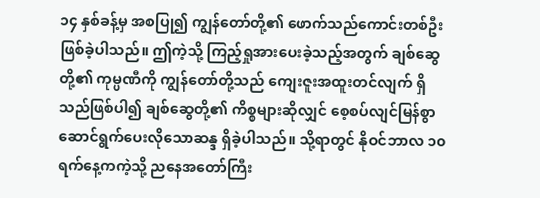၁၄ နှစ်ခန့်မှ အစပြု၍ ကျွန်တော်တို့၏ ဖောက်သည်ကောင်းတစ်ဦး ဖြစ်ခဲ့ပါသည်။ ဤကဲ့သို့ ကြည့်ရှုအားပေးခဲ့သည့်အတွက် ချစ်ဆွေတို့၏ ကုမ္ပဏီကို ကျွန်တော်တို့သည် ကျေးဇူးအထူးတင်လျက် ရှိသည်ဖြစ်ပါ၍ ချစ်ဆွေတို့၏ ကိစ္စများဆိုလျှင် စေ့စပ်လျင်မြန်စွာ ဆောင်ရွက်ပေးလိုသောဆန္ဒ ရှိခဲ့ပါသည်။ သို့ရာတွင် နိုဝင်ဘာလ ၁၀ ရက်နေ့ကကဲ့သို့ ညနေအတော်ကြီး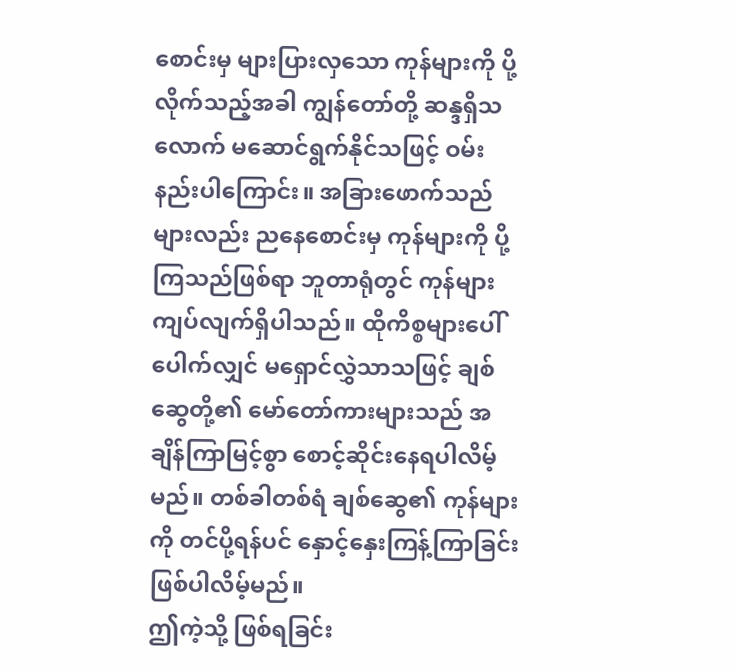စောင်းမှ များပြားလှသော ကုန်များကို ပို့လိုက်သည့်အခါ ကျွန်တော်တို့ ဆန္ဒရှိသလောက် မဆောင်ရွက်နိုင်သဖြင့် ဝမ်းနည်းပါကြောင်း။ အခြားဖောက်သည်များလည်း ညနေစောင်းမှ ကုန်များကို ပို့ကြသည်ဖြစ်ရာ ဘူတာရုံတွင် ကုန်များ ကျပ်လျက်ရှိပါသည်။ ထိုကိစ္စများပေါ်ပေါက်လျှင် မရှောင်လွှဲသာသဖြင့် ချစ်ဆွေတို့၏ မော်တော်ကားများသည် အချိန်ကြာမြင့်စွာ စောင့်ဆိုင်းနေရပါလိမ့်မည်။ တစ်ခါတစ်ရံ ချစ်ဆွေ၏ ကုန်များကို တင်ပို့ရန်ပင် နှောင့်နှေးကြန့်ကြာခြင်း ဖြစ်ပါလိမ့်မည်။
ဤကဲ့သို့ ဖြစ်ရခြင်း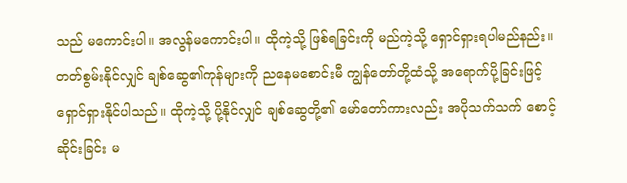သည် မကောင်းပါ။ အလွန်မကောင်းပါ။ ထိုကဲ့သို့ ဖြစ်ရခြင်းကို မည်ကဲ့သို့ ရှောင်ရှားရပါမည်နည်း။ တတ်စွမ်းနိုင်လျှင် ချစ်ဆွေ၏ကုန်များကို ညနေမစောင်းမီ ကျွန်တော်တို့ထံသို့ အရောက်ပို့ခြင်းဖြင့် ရှောင်ရှားနိုင်ပါသည်။ ထိုကဲ့သို့ ပို့နိုင်လျှင် ချစ်ဆွေတို့၏ မော်တော်ကားလည်း အပိုသက်သက် စောင့်ဆိုင်းခြင်း မ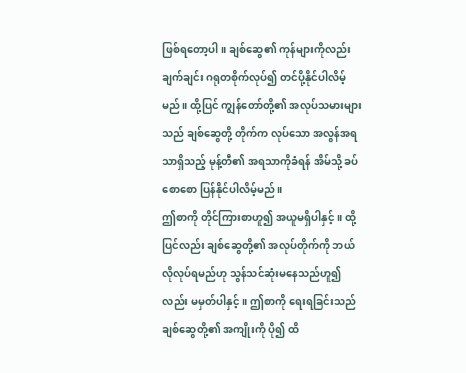ဖြစ်ရတော့ပါ။ ချစ်ဆွေ၏ ကုန်များကိုလည်း ချက်ချင်း ဂရုတစိုက်လုပ်၍ တင်ပို့နိုင်ပါလိမ့်မည်။ ထို့ပြင် ကျွန်တော်တို့၏ အလုပ်သမားများသည် ချစ်ဆွေတို့ တိုက်က လုပ်သော အလွန်အရသာရှိသည့် မုန့်တီ၏ အရသာကိုခံရန် အိမ်သို့ ခပ်စောစော ပြန်နိုင်ပါလိမ့်မည်။
ဤစာကို တိုင်ကြားစာဟူ၍ အယူမရှိပါနှင့်။ ထို့ပြင်လည်း ချစ်ဆွေတို့၏ အလုပ်တိုက်ကို ဘယ်လိုလုပ်ရမည်ဟု သွန်သင်ဆုံးမနေသည်ဟူ၍လည်း မမှတ်ပါနှင့်။ ဤစာကို ရေးရခြင်းသည် ချစ်ဆွေတို့၏ အကျိုးကို ပို၍ ထိ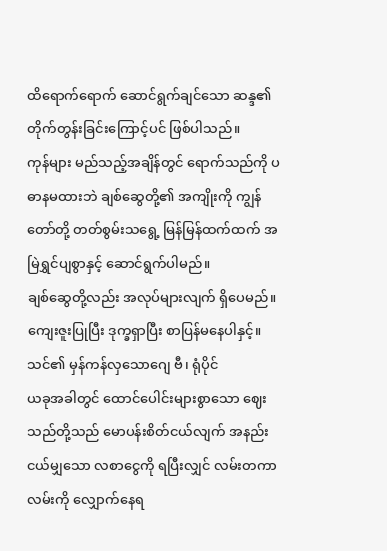ထိရောက်ရောက် ဆောင်ရွက်ချင်သော ဆန္ဒ၏ တိုက်တွန်းခြင်းကြောင့်ပင် ဖြစ်ပါသည်။
ကုန်များ မည်သည့်အချိန်တွင် ရောက်သည်ကို ပဓာနမထားဘဲ ချစ်ဆွေတို့၏ အကျိုးကို ကျွန်တော်တို့ တတ်စွမ်းသရွေ့ မြန်မြန်ထက်ထက် အမြဲရွှင်ပျစွာနှင့် ဆောင်ရွက်ပါမည်။
ချစ်ဆွေတို့လည်း အလုပ်များလျက် ရှိပေမည်။ ကျေးဇူးပြုပြီး ဒုက္ခရှာပြီး စာပြန်မနေပါနှင့်။
သင်၏ မှန်ကန်လှသောဂျေ ဗီ၊ ရုံပိုင်
ယခုအခါတွင် ထောင်ပေါင်းများစွာသော ဈေးသည်တို့သည် မောပန်းစိတ်ငယ်လျက် အနည်းငယ်မျှသော လစာငွေကို ရပြီးလျှင် လမ်းတကာလမ်းကို လျှောက်နေရ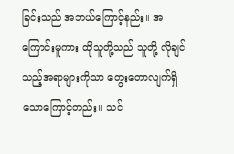ခြင်းသည် အဘယ်ကြောင့်နည်း။ အကြောင်းမူကား ထိုသူတို့သည် သူတို့ လိုချင်သည့်အရာများကိုသာ တွေးတောလျက်ရှိသောကြောင့်တည်း။ သင်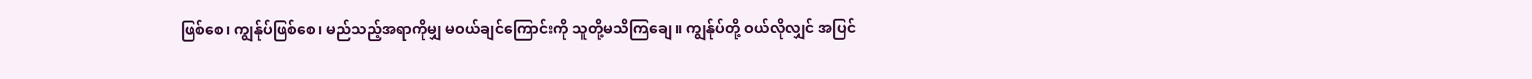ဖြစ်စေ၊ ကျွန်ုပ်ဖြစ်စေ၊ မည်သည့်အရာကိုမျှ မဝယ်ချင်ကြောင်းကို သူတို့မသိကြချေ။ ကျွန်ုပ်တို့ ဝယ်လိုလျှင် အပြင်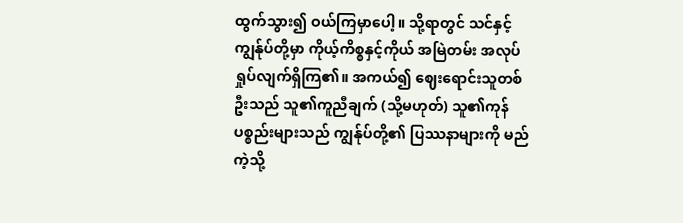ထွက်သွား၍ ဝယ်ကြမှာပေါ့။ သို့ရာတွင် သင်နှင့် ကျွန်ုပ်တို့မှာ ကိုယ့်ကိစ္စနှင့်ကိုယ် အမြဲတမ်း အလုပ်ရှုပ်လျက်ရှိကြ၏။ အကယ်၍ ဈေးရောင်းသူတစ်ဦးသည် သူ၏ကူညီချက် (သို့မဟုတ်) သူ၏ကုန်ပစ္စည်းများသည် ကျွန်ုပ်တို့၏ ပြဿနာများကို မည်ကဲ့သို့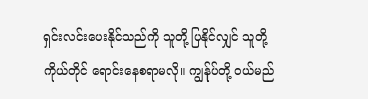ရှင်းလင်းပေးနိုင်သည်ကို သူတို့ ပြနိုင်လျှင် သူတို့ကိုယ်တိုင် ရောင်းနေစရာမလို။ ကျွန်ုပ်တို့ ဝယ်မည်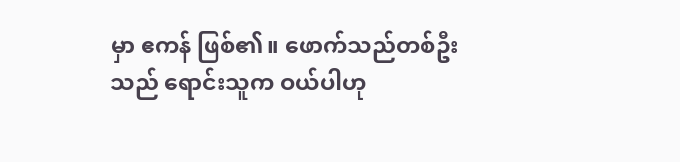မှာ ဧကန် ဖြစ်၏။ ဖောက်သည်တစ်ဦးသည် ရောင်းသူက ဝယ်ပါဟု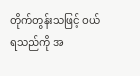တိုက်တွန်းသဖြင့် ဝယ်ရသည်ကို အ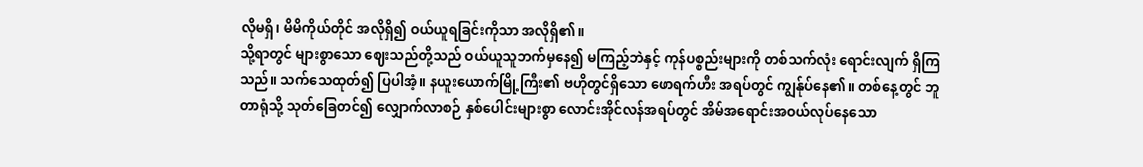လိုမရှိ၊ မိမိကိုယ်တိုင် အလိုရှိ၍ ဝယ်ယူရခြင်းကိုသာ အလိုရှိ၏။
သို့ရာတွင် များစွာသော ဈေးသည်တို့သည် ဝယ်ယူသူဘက်မှနေ၍ မကြည့်ဘဲနှင့် ကုန်ပစ္စည်းများကို တစ်သက်လုံး ရောင်းလျက် ရှိကြသည်။ သက်သေထုတ်၍ ပြပါအံ့။ နယူးယောက်မြို့ကြီး၏ ဗဟိုတွင်ရှိသော ဖောရက်ဟီး အရပ်တွင် ကျွန်ုပ်နေ၏။ တစ်နေ့တွင် ဘူတာရုံသို့ သုတ်ခြေတင်၍ လျှောက်လာစဉ် နှစ်ပေါင်းများစွာ လောင်းအိုင်လန်အရပ်တွင် အိမ်အရောင်းအဝယ်လုပ်နေသော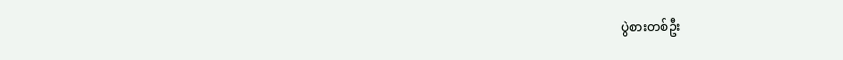ပွဲစားတစ်ဦး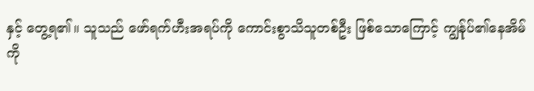နှင့် တွေ့ရ၏။ သူသည် ဖော်ရက်ဟီးအရပ်ကို ကောင်းစွာသိသူတစ်ဦး ဖြစ်သောကြောင့် ကျွန်ုပ်၏နေအိမ်ကို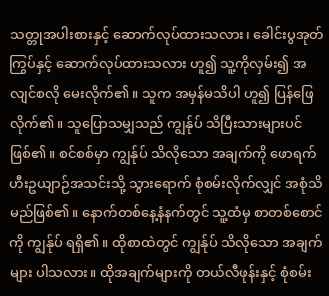သတ္တုအပါးစားနှင့် ဆောက်လုပ်ထားသလား၊ ခေါင်းပွအုတ်ကြွပ်နှင့် ဆောက်လုပ်ထားသလား ဟူ၍ သူ့ကိုလှမ်း၍ အလျင်စလို မေးလိုက်၏။ သူက အမှန်မသိပါ ဟူ၍ ပြန်ဖြေလိုက်၏။ သူပြောသမျှသည် ကျွန်ုပ် သိပြီးသားများပင် ဖြစ်၏။ စင်စစ်မှာ ကျွန်ုပ် သိလိုသော အချက်ကို ဖောရက်ဟီးဥယျာဉ်အသင်းသို့ သွားရောက် စုံစမ်းလိုက်လျှင် အစုံသိမည်ဖြစ်၏။ နောက်တစ်နေ့နံနက်တွင် သူ့ထံမှ စာတစ်စောင်ကို ကျွန်ုပ် ရရှိ၏။ ထိုစာထဲတွင် ကျွန်ုပ် သိလိုသော အချက်များ ပါသလား။ ထိုအချက်များကို တယ်လီဖုန်းနှင့် စုံစမ်း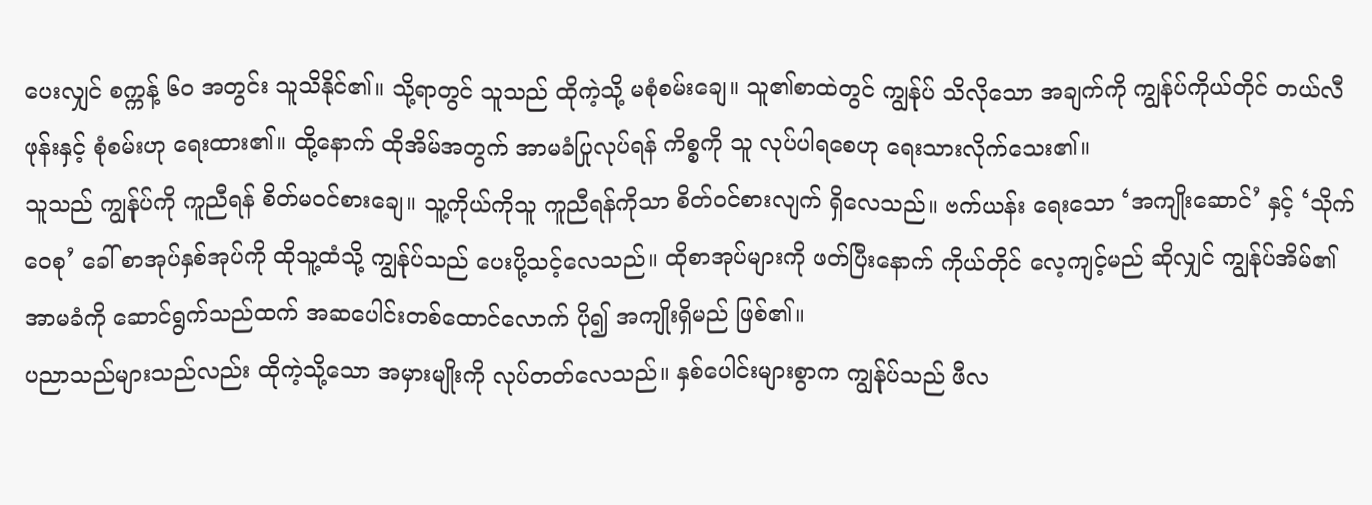ပေးလျှင် စက္ကန့် ၆၀ အတွင်း သူသိနိုင်၏။ သို့ရာတွင် သူသည် ထိုကဲ့သို့ မစုံစမ်းချေ။ သူ၏စာထဲတွင် ကျွန်ုပ် သိလိုသော အချက်ကို ကျွန်ုပ်ကိုယ်တိုင် တယ်လီဖုန်းနှင့် စုံစမ်းဟု ရေးထား၏။ ထို့နောက် ထိုအိမ်အတွက် အာမခံပြုလုပ်ရန် ကိစ္စကို သူ လုပ်ပါရစေဟု ရေးသားလိုက်သေး၏။
သူသည် ကျွန်ုပ်ကို ကူညီရန် စိတ်မဝင်စားချေ။ သူ့ကိုယ်ကိုသူ ကူညီရန်ကိုသာ စိတ်ဝင်စားလျက် ရှိလေသည်။ ဗက်ယန်း ရေးသော ‘အကျိုးဆောင်’ နှင့် ‘သိုက်ဝေစု’ ခေါ် စာအုပ်နှစ်အုပ်ကို ထိုသူ့ထံသို့ ကျွန်ုပ်သည် ပေးပို့သင့်လေသည်။ ထိုစာအုပ်များကို ဖတ်ပြီးနောက် ကိုယ်တိုင် လေ့ကျင့်မည် ဆိုလျှင် ကျွန်ုပ်အိမ်၏ အာမခံကို ဆောင်ရွက်သည်ထက် အဆပေါင်းတစ်ထောင်လောက် ပို၍ အကျိုးရှိမည် ဖြစ်၏။
ပညာသည်များသည်လည်း ထိုကဲ့သို့သော အမှားမျိုးကို လုပ်တတ်လေသည်။ နှစ်ပေါင်းများစွာက ကျွန်ုပ်သည် ဖီလ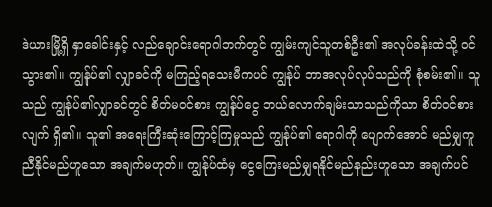ဒဲယားမြို့ရှိ နှာခေါင်းနှင့် လည်ချောင်းရောဂါဘက်တွင် ကျွမ်းကျင်သူတစ်ဦး၏ အလုပ်ခန်းထဲသို့ ဝင်သွား၏။ ကျွန်ုပ်၏ လျှာခင်ကို မကြည့်ရသေးမီကပင် ကျွန်ုပ် ဘာအလုပ်လုပ်သည်ကို စုံစမ်း၏။ သူသည် ကျွန်ုပ်၏လျှာခင်တွင် စိတ်မဝင်စား ကျွန်ုပ်ငွေ ဘယ်လောက်ချမ်းသာသည်ကိုသာ စိတ်ဝင်စားလျက် ရှိ၏။ သူ၏ အရေးကြီးဆုံးကြောင့်ကြမှုသည် ကျွန်ုပ်၏ ရောဂါကို ပျောက်အောင် မည်မျှကူညီနိုင်မည်ဟူသော အချက်မဟုတ်။ ကျွန်ုပ်ထံမှ ငွေကြေးမည်မျှရနိုင်မည်နည်းဟူသော အချက်ပင်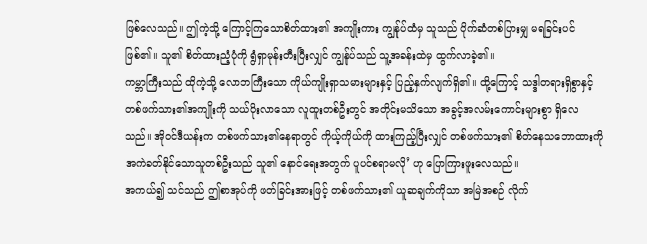ဖြစ်လေသည်။ ဤကဲ့သို့ ကြောင့်ကြသောစိတ်ထား၏ အကျိုးကား ကျွန်ုပ်ထံမှ သူသည် ပိုက်ဆံတစ်ပြားမျှ မရခြင်းပင် ဖြစ်၏။ သူ၏ စိတ်ထားညံ့ပုံကို ရွံရှာမုန်းတီးပြီးလျှင် ကျွန်ုပ်သည် သူ့အခန်းထဲမှ ထွက်လာခဲ့၏။
ကမ္ဘာကြီးသည် ထိုကဲ့သို့ လောဘကြီးသော ကိုယ်ကျိုးရှာသမားများနှင့် ပြည့်နှက်လျက်ရှိ၏။ ထို့ကြောင့် သဒ္ဒါတရားရှိစွာနှင့် တစ်ဖက်သား၏အကျိုးကို သယ်ပိုးလာသော လူထူးတစ်ဦးတွင် အတိုင်းမသိသော အခွင့်အလမ်းကောင်းများစွာ ရှိလေသည်။ အိုဝင်ဒီယန်းက တစ်ဖက်သား၏နေရာတွင် ကိုယ့်ကိုယ်ကို ထားကြည့်ပြီးလျှင် တစ်ဖက်သား၏ စိတ်နေသဘောထားကို အကဲခတ်နိုင်သောသူတစ်ဦးသည် သူ၏ နောင်ရေးအတွက် ပူပင်စရာမလို’ ဟု ပြောကြားဖူးလေသည်။
အကယ်၍ သင်သည် ဤစာအုပ်ကို ဖတ်ခြင်းအားဖြင့် တစ်ဖက်သား၏ ယူဆချက်ကိုသာ အမြဲအစဉ် လိုက်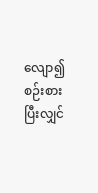လျော၍ စဉ်းစားပြီးလျှင်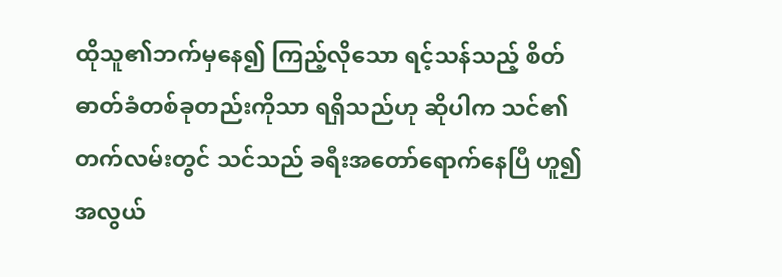ထိုသူ၏ဘက်မှနေ၍ ကြည့်လိုသော ရင့်သန်သည့် စိတ်ဓာတ်ခံတစ်ခုတည်းကိုသာ ရရှိသည်ဟု ဆိုပါက သင်၏တက်လမ်းတွင် သင်သည် ခရီးအတော်ရောက်နေပြီ ဟူ၍ အလွယ်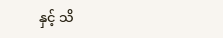နှင့် သိ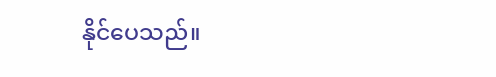နိုင်ပေသည်။